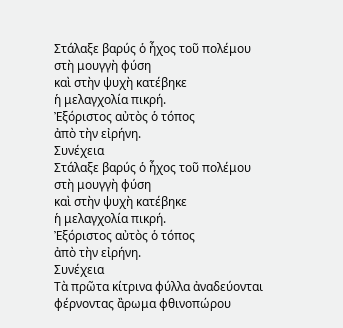Στάλαξε βαρύς ὁ ἦχος τοῦ πολέμου
στὴ μουγγὴ φύση
καὶ στὴν ψυχὴ κατέβηκε
ἡ μελαγχολία πικρή.
Ἐξόριστος αὐτὸς ὁ τόπος
ἀπὸ τὴν εἰρήνη.
Συνέχεια
Στάλαξε βαρύς ὁ ἦχος τοῦ πολέμου
στὴ μουγγὴ φύση
καὶ στὴν ψυχὴ κατέβηκε
ἡ μελαγχολία πικρή.
Ἐξόριστος αὐτὸς ὁ τόπος
ἀπὸ τὴν εἰρήνη.
Συνέχεια
Τὰ πρῶτα κίτρινα φύλλα ἀναδεύονται
φέρνοντας ἂρωμα φθινοπώρου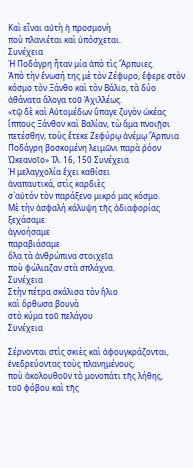Καὶ εἶναι αὐτὴ ἡ προσμονὴ
ποὺ πλανιέται καὶ ὑπόσχεται.
Συνέχεια
Ἡ Ποδάγρη ἦταν μία ἀπὸ τὶς Ἄρπυιες.
Ἀπὸ τὴν ἕνωσή της μὲ τὸν Ζέφυρο, ἔφερε στὸν κόσμο τὸν Ξάνθο καὶ τὸν Βάλιο, τὰ δύο ἀθάνατα ἄλογα τοῦ Ἀχιλλέως.
«τῷ δὲ καὶ Αὐτομέδων ὕπαγε ζυγὸν ὠκέας ἵππους Ξάνθον καὶ Βαλίαν, τὼ ἄμα πνοιῇσι πετέσθην, τοὺς ἔτεκε Ζεφύρῳ ἀνέμῳ Ἄρπυια Ποδάγρη βοσκομένη λειμῶνι παρὰ ῥόον Ὠκεανοῖο» Ἰλ. 16, 150 Συνέχεια
Ἡ μελαγχολία ἒχει καθίσει
ἀναπαυτικά, στὶς καρδιὲς
σ`αὐτόν τὸν παράξενο μικρό μας κόσμο.
Μὲ τὴν ἀσφαλή κάλυψη τῆς ἀδιαφορίας
ξεχάσαμε
ἀγνοήσαμε
παραβιάσαμε
ὃλα τὰ ἀνθρώπινα στοιχεῖα
ποὺ φώλιαζαν στὰ σπλάχνα.
Συνέχεια
Στὴν πέτρα σκάλισα τὸν ἣλιο
καὶ ὂρθωσα βουνὰ
στὸ κύμα τοῦ πελάγου
Συνέχεια

Σέρνονται στὶς σκιὲς καὶ ἀφουγκράζονται,
ἐνεδρεύοντας τοὺς πλανημένους,
ποὺ ἀκολουθοῦν τὸ μονοπάτι τῆς λήθης,
τοῦ φόβου καὶ τῆς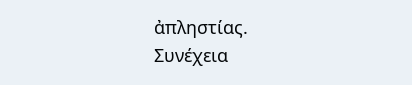ἀπληστίας.
Συνέχεια